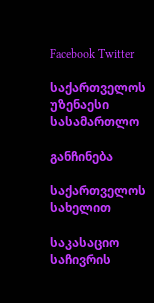Facebook Twitter

საქართველოს უზენაესი სასამართლო

განჩინება

საქართველოს სახელით

საკასაციო საჩივრის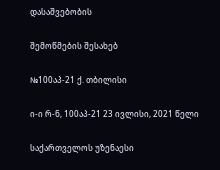დასაშვებობის

შემოწმების შესახებ

№100აპ-21 ქ. თბილისი

ი-ი რ-ნ, 100აპ-21 23 ივლისი, 2021 წელი

საქართველოს უზენაესი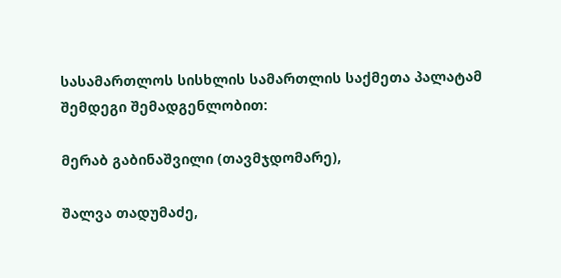სასამართლოს სისხლის სამართლის საქმეთა პალატამ შემდეგი შემადგენლობით:

მერაბ გაბინაშვილი (თავმჯდომარე),

შალვა თადუმაძე,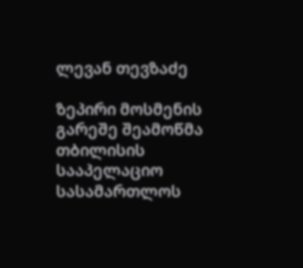ლევან თევზაძე

ზეპირი მოსმენის გარეშე შეამოწმა თბილისის სააპელაციო სასამართლოს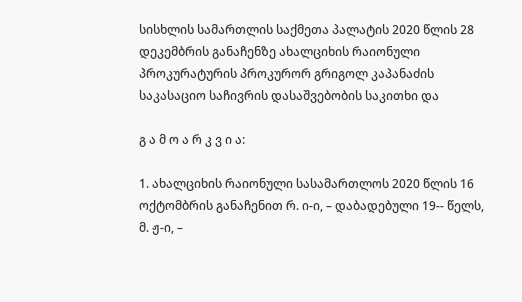სისხლის სამართლის საქმეთა პალატის 2020 წლის 28 დეკემბრის განაჩენზე ახალციხის რაიონული პროკურატურის პროკურორ გრიგოლ კაპანაძის საკასაციო საჩივრის დასაშვებობის საკითხი და

გ ა მ ო ა რ კ ვ ი ა:

1. ახალციხის რაიონული სასამართლოს 2020 წლის 16 ოქტომბრის განაჩენით რ. ი-ი, – დაბადებული 19-- წელს, მ. ჟ-ი, –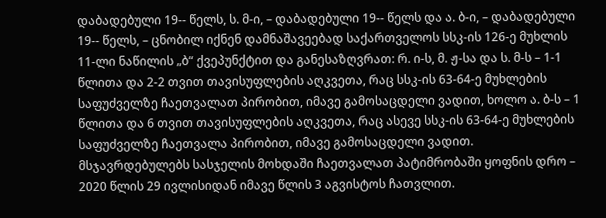დაბადებული 19-- წელს, ს. მ-ი, – დაბადებული 19-- წელს და ა. ბ-ი, – დაბადებული 19-- წელს, – ცნობილ იქნენ დამნაშავეებად საქართველოს სსკ-ის 126-ე მუხლის 11-ლი ნაწილის „ბ“ ქვეპუნქტით და განესაზღვრათ: რ. ი-ს, მ. ჟ-სა და ს. მ-ს – 1-1 წლითა და 2-2 თვით თავისუფლების აღკვეთა, რაც სსკ-ის 63-64-ე მუხლების საფუძველზე ჩაეთვალათ პირობით, იმავე გამოსაცდელი ვადით, ხოლო ა. ბ-ს – 1 წლითა და 6 თვით თავისუფლების აღკვეთა, რაც ასევე სსკ-ის 63-64-ე მუხლების საფუძველზე ჩაეთვალა პირობით, იმავე გამოსაცდელი ვადით. მსჯავრდებულებს სასჯელის მოხდაში ჩაეთვალათ პატიმრობაში ყოფნის დრო – 2020 წლის 29 ივლისიდან იმავე წლის 3 აგვისტოს ჩათვლით.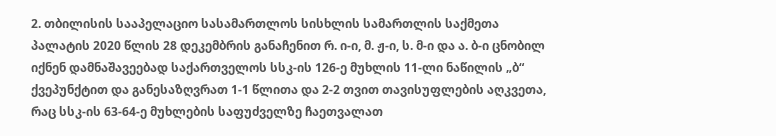2. თბილისის სააპელაციო სასამართლოს სისხლის სამართლის საქმეთა პალატის 2020 წლის 28 დეკემბრის განაჩენით რ. ი-ი, მ. ჟ-ი, ს. მ-ი და ა. ბ-ი ცნობილ იქნენ დამნაშავეებად საქართველოს სსკ-ის 126-ე მუხლის 11-ლი ნაწილის „ბ“ ქვეპუნქტით და განესაზღვრათ 1-1 წლითა და 2-2 თვით თავისუფლების აღკვეთა, რაც სსკ-ის 63-64-ე მუხლების საფუძველზე ჩაეთვალათ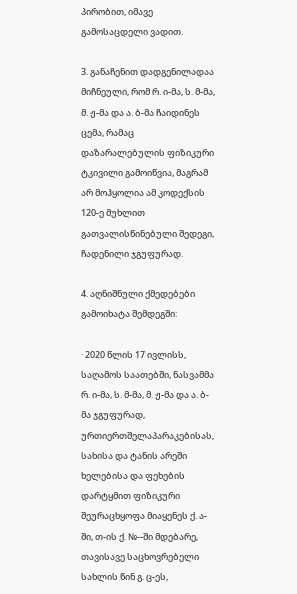პირობით, იმავე გამოსაცდელი ვადით.

3. განაჩენით დადგენილადაა მიჩნეული, რომ რ. ი-მა, ს. მ-მა, მ. ჟ-მა და ა. ბ-მა ჩაიდინეს ცემა, რამაც დაზარალებულის ფიზიკური ტკივილი გამოიწვია, მაგრამ არ მოჰყოლია ამ კოდექსის 120-ე მუხლით გათვალისწინებული შედეგი, ჩადენილი ჯგუფურად.

4. აღნიშნული ქმედებები გამოიხატა შემდეგში:

· 2020 წლის 17 ივლისს, საღამოს საათებში, ნასვამმა რ. ი-მა, ს. მ-მა, მ. ჟ-მა და ა. ბ-მა ჯგუფურად, ურთიერთშელაპარაკებისას, სახისა და ტანის არეში ხელებისა და ფეხების დარტყმით ფიზიკური შეურაცხყოფა მიაყენეს ქ. ა-ში, თ-ის ქ. №--ში მდებარე, თავისავე საცხოვრებელი სახლის წინ გ. ც-ეს,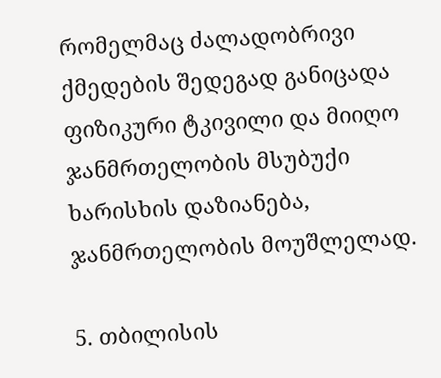რომელმაც ძალადობრივი ქმედების შედეგად განიცადა ფიზიკური ტკივილი და მიიღო ჯანმრთელობის მსუბუქი ხარისხის დაზიანება, ჯანმრთელობის მოუშლელად.

5. თბილისის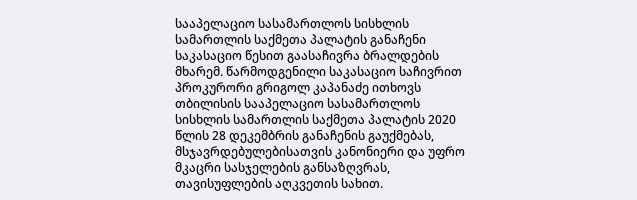სააპელაციო სასამართლოს სისხლის სამართლის საქმეთა პალატის განაჩენი საკასაციო წესით გაასაჩივრა ბრალდების მხარემ. წარმოდგენილი საკასაციო საჩივრით პროკურორი გრიგოლ კაპანაძე ითხოვს თბილისის სააპელაციო სასამართლოს სისხლის სამართლის საქმეთა პალატის 2020 წლის 28 დეკემბრის განაჩენის გაუქმებას, მსჯავრდებულებისათვის კანონიერი და უფრო მკაცრი სასჯელების განსაზღვრას, თავისუფლების აღკვეთის სახით.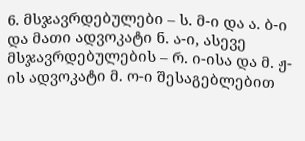6. მსჯავრდებულები – ს. მ-ი და ა. ბ-ი და მათი ადვოკატი ნ. ა-ი, ასევე მსჯავრდებულების – რ. ი-ისა და მ. ჟ-ის ადვოკატი მ. ო-ი შესაგებლებით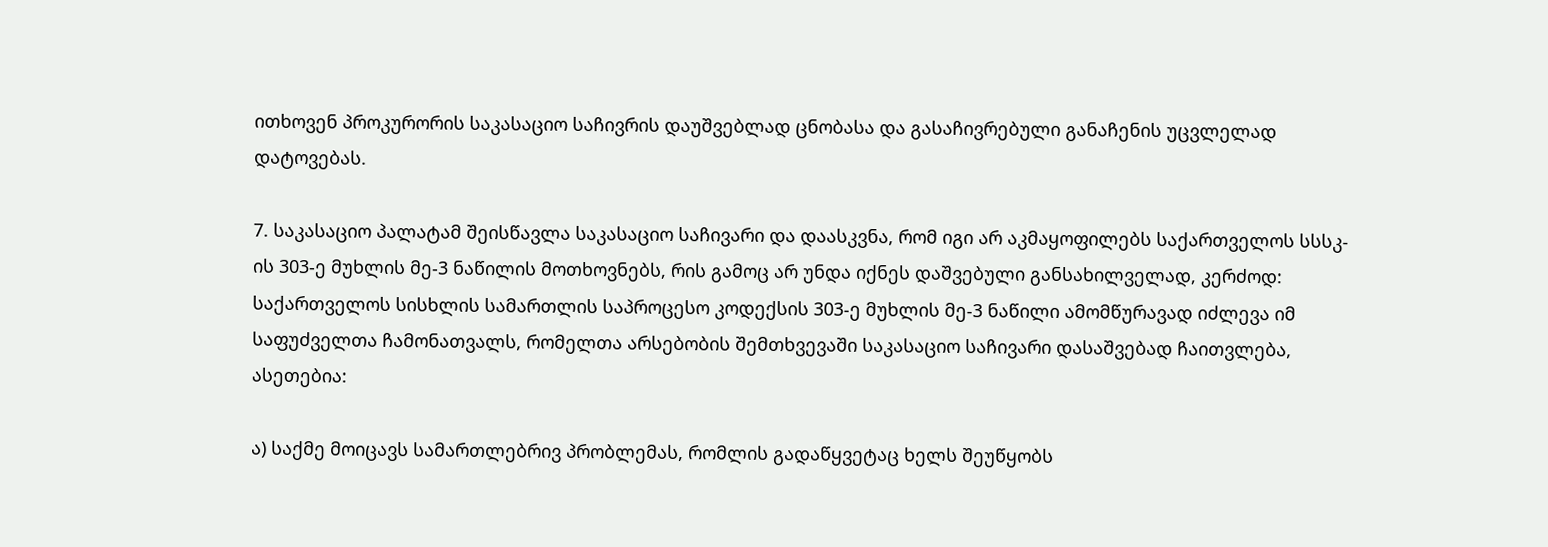ითხოვენ პროკურორის საკასაციო საჩივრის დაუშვებლად ცნობასა და გასაჩივრებული განაჩენის უცვლელად დატოვებას.

7. საკასაციო პალატამ შეისწავლა საკასაციო საჩივარი და დაასკვნა, რომ იგი არ აკმაყოფილებს საქართველოს სსსკ-ის 303-ე მუხლის მე-3 ნაწილის მოთხოვნებს, რის გამოც არ უნდა იქნეს დაშვებული განსახილველად, კერძოდ: საქართველოს სისხლის სამართლის საპროცესო კოდექსის 303-ე მუხლის მე-3 ნაწილი ამომწურავად იძლევა იმ საფუძველთა ჩამონათვალს, რომელთა არსებობის შემთხვევაში საკასაციო საჩივარი დასაშვებად ჩაითვლება, ასეთებია:

ა) საქმე მოიცავს სამართლებრივ პრობლემას, რომლის გადაწყვეტაც ხელს შეუწყობს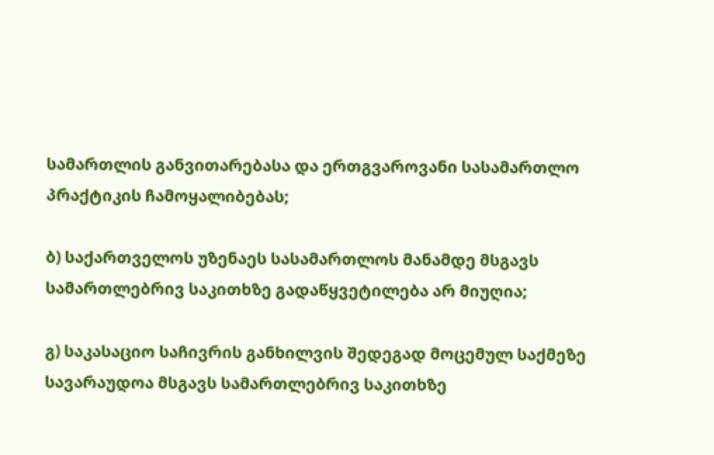სამართლის განვითარებასა და ერთგვაროვანი სასამართლო პრაქტიკის ჩამოყალიბებას;

ბ) საქართველოს უზენაეს სასამართლოს მანამდე მსგავს სამართლებრივ საკითხზე გადაწყვეტილება არ მიუღია;

გ) საკასაციო საჩივრის განხილვის შედეგად მოცემულ საქმეზე სავარაუდოა მსგავს სამართლებრივ საკითხზე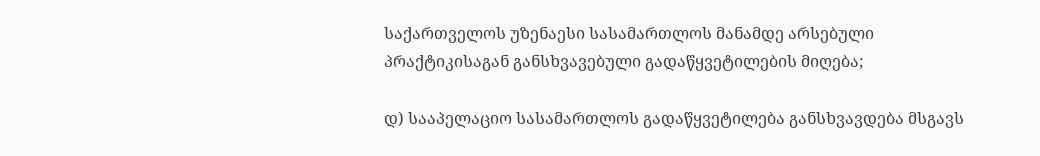საქართველოს უზენაესი სასამართლოს მანამდე არსებული პრაქტიკისაგან განსხვავებული გადაწყვეტილების მიღება;

დ) სააპელაციო სასამართლოს გადაწყვეტილება განსხვავდება მსგავს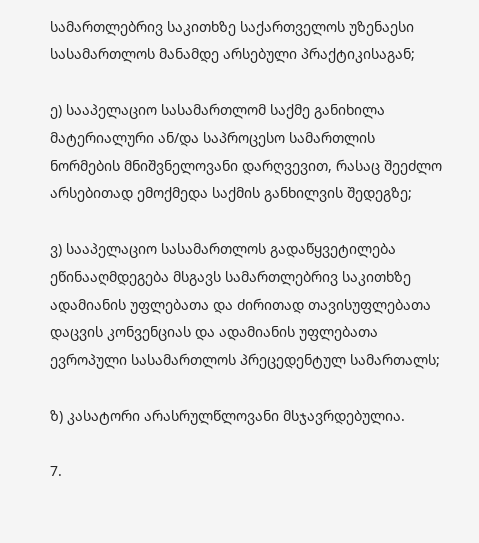სამართლებრივ საკითხზე საქართველოს უზენაესი სასამართლოს მანამდე არსებული პრაქტიკისაგან;

ე) სააპელაციო სასამართლომ საქმე განიხილა მატერიალური ან/და საპროცესო სამართლის ნორმების მნიშვნელოვანი დარღვევით, რასაც შეეძლო არსებითად ემოქმედა საქმის განხილვის შედეგზე;

ვ) სააპელაციო სასამართლოს გადაწყვეტილება ეწინააღმდეგება მსგავს სამართლებრივ საკითხზე ადამიანის უფლებათა და ძირითად თავისუფლებათა დაცვის კონვენციას და ადამიანის უფლებათა ევროპული სასამართლოს პრეცედენტულ სამართალს;

ზ) კასატორი არასრულწლოვანი მსჯავრდებულია.

7.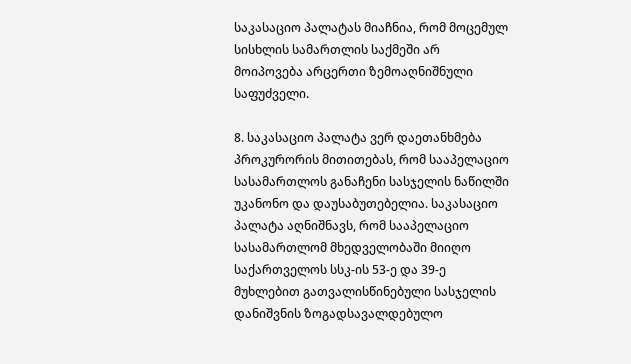საკასაციო პალატას მიაჩნია, რომ მოცემულ სისხლის სამართლის საქმეში არ მოიპოვება არცერთი ზემოაღნიშნული საფუძველი.

8. საკასაციო პალატა ვერ დაეთანხმება პროკურორის მითითებას, რომ სააპელაციო სასამართლოს განაჩენი სასჯელის ნაწილში უკანონო და დაუსაბუთებელია. საკასაციო პალატა აღნიშნავს, რომ სააპელაციო სასამართლომ მხედველობაში მიიღო საქართველოს სსკ-ის 53-ე და 39-ე მუხლებით გათვალისწინებული სასჯელის დანიშვნის ზოგადსავალდებულო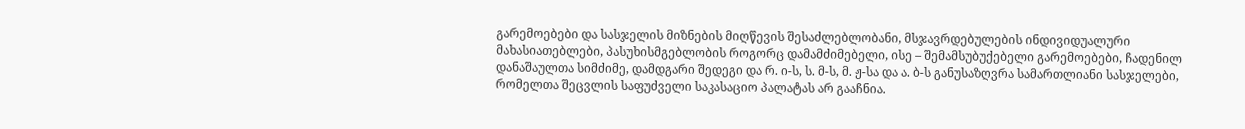გარემოებები და სასჯელის მიზნების მიღწევის შესაძლებლობანი, მსჯავრდებულების ინდივიდუალური მახასიათებლები, პასუხისმგებლობის როგორც დამამძიმებელი, ისე – შემამსუბუქებელი გარემოებები, ჩადენილ დანაშაულთა სიმძიმე, დამდგარი შედეგი და რ. ი-ს, ს. მ-ს, მ. ჟ-სა და ა. ბ-ს განუსაზღვრა სამართლიანი სასჯელები, რომელთა შეცვლის საფუძველი საკასაციო პალატას არ გააჩნია.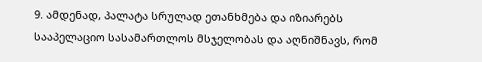9. ამდენად, პალატა სრულად ეთანხმება და იზიარებს სააპელაციო სასამართლოს მსჯელობას და აღნიშნავს, რომ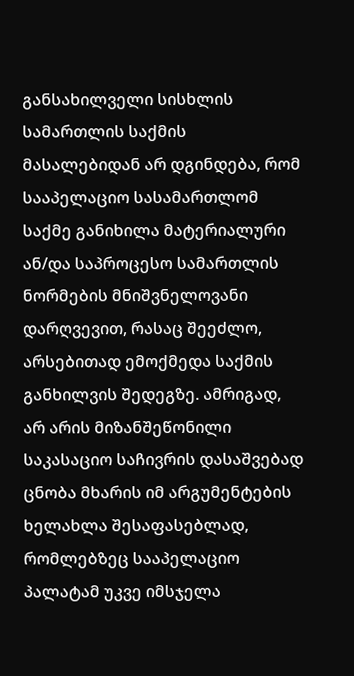განსახილველი სისხლის სამართლის საქმის მასალებიდან არ დგინდება, რომ სააპელაციო სასამართლომ საქმე განიხილა მატერიალური ან/და საპროცესო სამართლის ნორმების მნიშვნელოვანი დარღვევით, რასაც შეეძლო, არსებითად ემოქმედა საქმის განხილვის შედეგზე. ამრიგად, არ არის მიზანშეწონილი საკასაციო საჩივრის დასაშვებად ცნობა მხარის იმ არგუმენტების ხელახლა შესაფასებლად, რომლებზეც სააპელაციო პალატამ უკვე იმსჯელა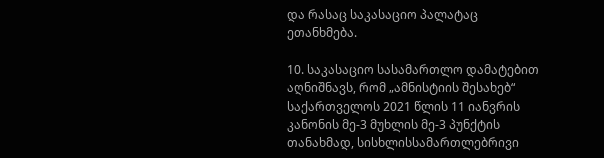და რასაც საკასაციო პალატაც ეთანხმება.

10. საკასაციო სასამართლო დამატებით აღნიშნავს, რომ „ამნისტიის შესახებ“ საქართველოს 2021 წლის 11 იანვრის კანონის მე-3 მუხლის მე-3 პუნქტის თანახმად, სისხლისსამართლებრივი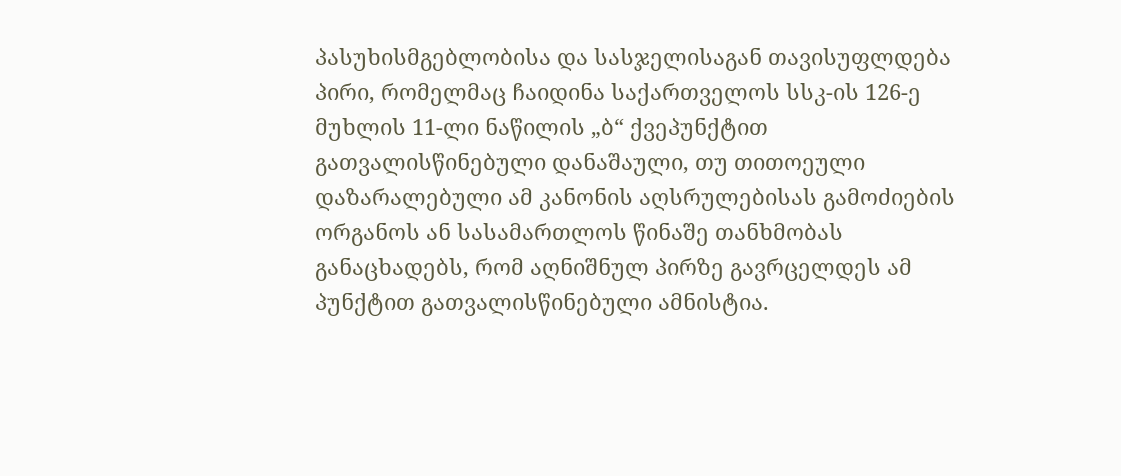პასუხისმგებლობისა და სასჯელისაგან თავისუფლდება პირი, რომელმაც ჩაიდინა საქართველოს სსკ-ის 126-ე მუხლის 11-ლი ნაწილის „ბ“ ქვეპუნქტით გათვალისწინებული დანაშაული, თუ თითოეული დაზარალებული ამ კანონის აღსრულებისას გამოძიების ორგანოს ან სასამართლოს წინაშე თანხმობას განაცხადებს, რომ აღნიშნულ პირზე გავრცელდეს ამ პუნქტით გათვალისწინებული ამნისტია.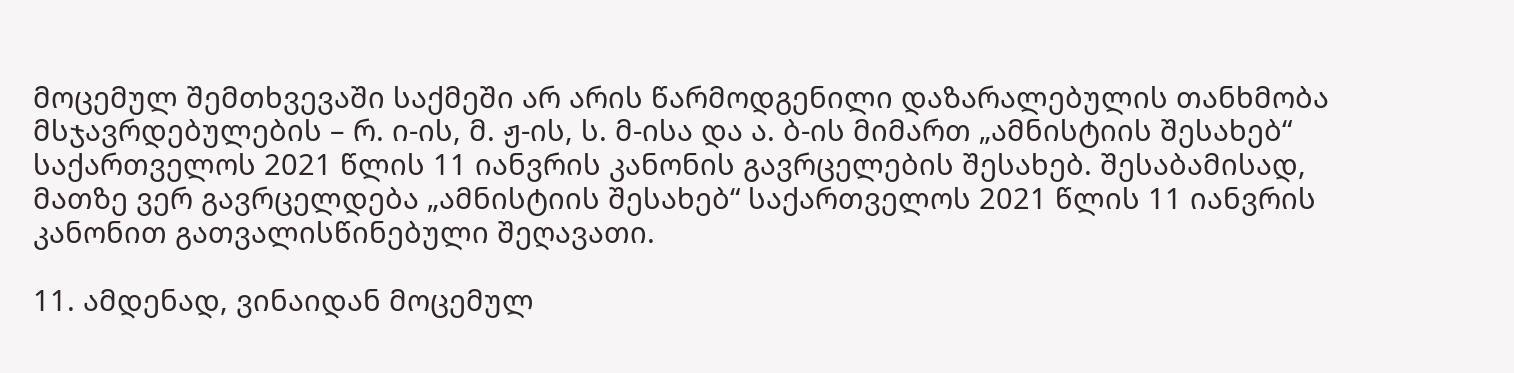მოცემულ შემთხვევაში საქმეში არ არის წარმოდგენილი დაზარალებულის თანხმობა მსჯავრდებულების – რ. ი-ის, მ. ჟ-ის, ს. მ-ისა და ა. ბ-ის მიმართ „ამნისტიის შესახებ“ საქართველოს 2021 წლის 11 იანვრის კანონის გავრცელების შესახებ. შესაბამისად, მათზე ვერ გავრცელდება „ამნისტიის შესახებ“ საქართველოს 2021 წლის 11 იანვრის კანონით გათვალისწინებული შეღავათი.

11. ამდენად, ვინაიდან მოცემულ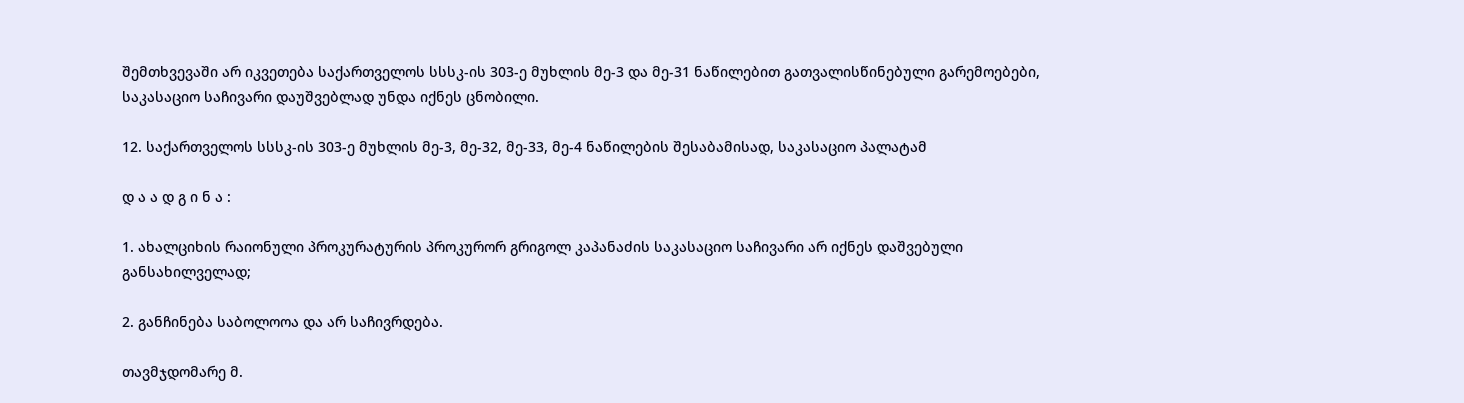შემთხვევაში არ იკვეთება საქართველოს სსსკ-ის 303-ე მუხლის მე-3 და მე-31 ნაწილებით გათვალისწინებული გარემოებები, საკასაციო საჩივარი დაუშვებლად უნდა იქნეს ცნობილი.

12. საქართველოს სსსკ-ის 303-ე მუხლის მე-3, მე-32, მე-33, მე-4 ნაწილების შესაბამისად, საკასაციო პალატამ

დ ა ა დ გ ი ნ ა :

1. ახალციხის რაიონული პროკურატურის პროკურორ გრიგოლ კაპანაძის საკასაციო საჩივარი არ იქნეს დაშვებული განსახილველად;

2. განჩინება საბოლოოა და არ საჩივრდება.

თავმჯდომარე მ.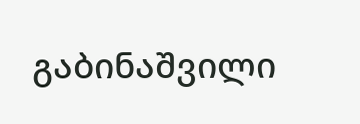გაბინაშვილი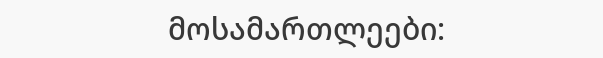მოსამართლეები: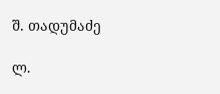შ. თადუმაძე

ლ.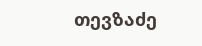თევზაძე